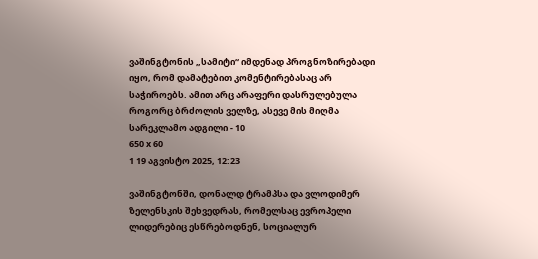ვაშინგტონის „სამიტი“ იმდენად პროგნოზირებადი იყო, რომ დამატებით კომენტირებასაც არ საჭიროებს. ამით არც არაფერი დასრულებულა როგორც ბრძოლის ველზე, ასევე მის მიღმა
სარეკლამო ადგილი - 10
650 x 60
1 19 აგვისტო 2025, 12:23

ვაშინგტონში, დონალდ ტრამპსა და ვლოდიმერ ზელენსკის შეხვედრას, რომელსაც ევროპელი ლიდერებიც ესწრებოდნენ, სოციალურ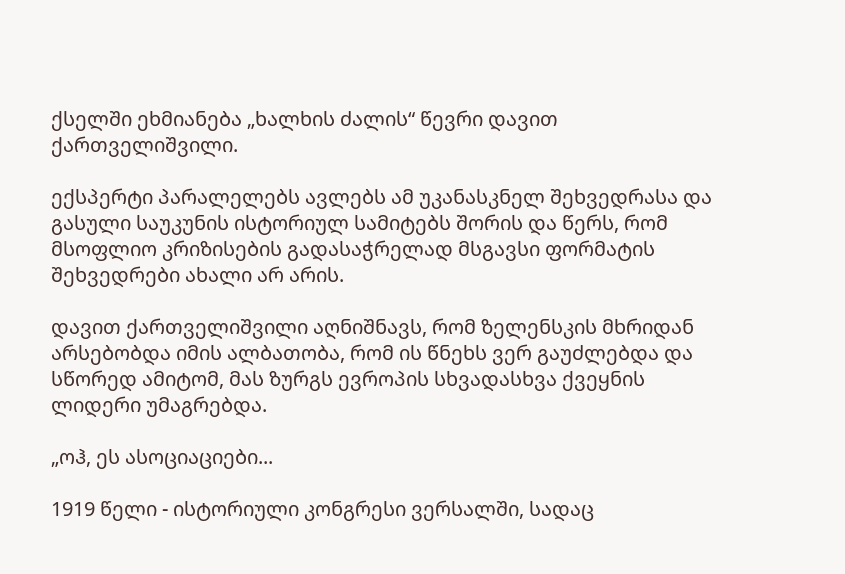ქსელში ეხმიანება „ხალხის ძალის“ წევრი დავით ქართველიშვილი.

ექსპერტი პარალელებს ავლებს ამ უკანასკნელ შეხვედრასა და გასული საუკუნის ისტორიულ სამიტებს შორის და წერს, რომ მსოფლიო კრიზისების გადასაჭრელად მსგავსი ფორმატის შეხვედრები ახალი არ არის.

დავით ქართველიშვილი აღნიშნავს, რომ ზელენსკის მხრიდან არსებობდა იმის ალბათობა, რომ ის წნეხს ვერ გაუძლებდა და სწორედ ამიტომ, მას ზურგს ევროპის სხვადასხვა ქვეყნის ლიდერი უმაგრებდა.

„ოჰ, ეს ასოციაციები...

1919 წელი - ისტორიული კონგრესი ვერსალში, სადაც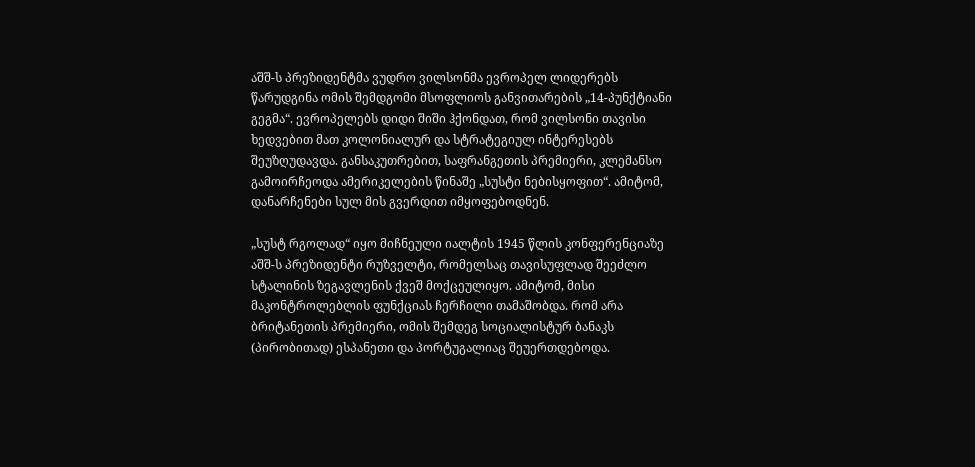აშშ-ს პრეზიდენტმა ვუდრო ვილსონმა ევროპელ ლიდერებს წარუდგინა ომის შემდგომი მსოფლიოს განვითარების „14-პუნქტიანი გეგმა“. ევროპელებს დიდი შიში ჰქონდათ, რომ ვილსონი თავისი ხედვებით მათ კოლონიალურ და სტრატეგიულ ინტერესებს შეუზღუდავდა. განსაკუთრებით, საფრანგეთის პრემიერი, კლემანსო გამოირჩეოდა ამერიკელების წინაშე „სუსტი ნებისყოფით“. ამიტომ, დანარჩენები სულ მის გვერდით იმყოფებოდნენ.

„სუსტ რგოლად“ იყო მიჩნეული იალტის 1945 წლის კონფერენციაზე აშშ-ს პრეზიდენტი რუზველტი, რომელსაც თავისუფლად შეეძლო სტალინის ზეგავლენის ქვეშ მოქცეულიყო. ამიტომ, მისი მაკონტროლებლის ფუნქციას ჩერჩილი თამაშობდა. რომ არა ბრიტანეთის პრემიერი, ომის შემდეგ სოციალისტურ ბანაკს (პირობითად) ესპანეთი და პორტუგალიაც შეუერთდებოდა.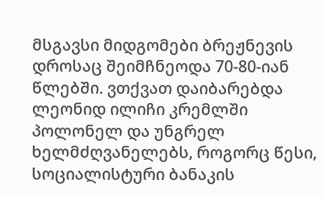მსგავსი მიდგომები ბრეჟნევის დროსაც შეიმჩნეოდა 70-80-იან წლებში. ვთქვათ დაიბარებდა ლეონიდ ილიჩი კრემლში პოლონელ და უნგრელ ხელმძღვანელებს, როგორც წესი, სოციალისტური ბანაკის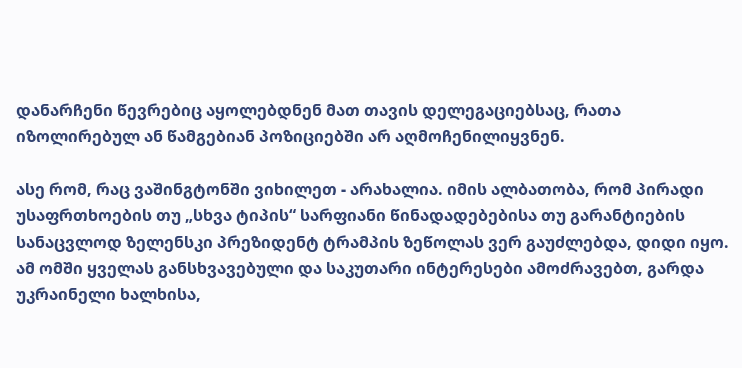დანარჩენი წევრებიც აყოლებდნენ მათ თავის დელეგაციებსაც, რათა იზოლირებულ ან წამგებიან პოზიციებში არ აღმოჩენილიყვნენ.

ასე რომ, რაც ვაშინგტონში ვიხილეთ - არახალია. იმის ალბათობა, რომ პირადი უსაფრთხოების თუ „სხვა ტიპის“ სარფიანი წინადადებებისა თუ გარანტიების სანაცვლოდ ზელენსკი პრეზიდენტ ტრამპის ზეწოლას ვერ გაუძლებდა, დიდი იყო. ამ ომში ყველას განსხვავებული და საკუთარი ინტერესები ამოძრავებთ, გარდა უკრაინელი ხალხისა,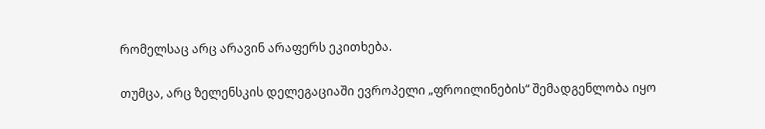რომელსაც არც არავინ არაფერს ეკითხება.

თუმცა, არც ზელენსკის დელეგაციაში ევროპელი „ფროილინების“ შემადგენლობა იყო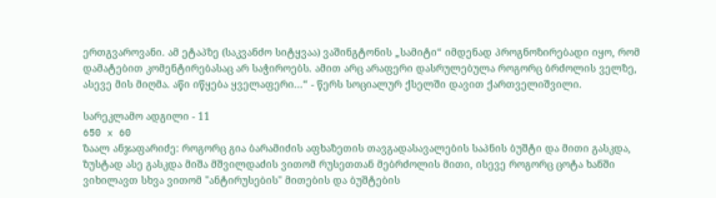ერთგვაროვანი. ამ ეტაპზე (საკვანძო სიტყვაა) ვაშინგტონის „სამიტი“ იმდენად პროგნოზირებადი იყო, რომ დამატებით კომენტირებასაც არ საჭიროებს. ამით არც არაფერი დასრულებულა როგორც ბრძოლის ველზე, ასევე მის მიღმა. აწი იწყება ყველაფერი...“ - წერს სოციალურ ქსელში დავით ქართველიშვილი.

სარეკლამო ადგილი - 11
650 x 60
ზაალ ანჯაფარიძე: როგორც გია ბარამიძის აფხაზეთის თავგადასავალების საპნის ბუშტი და მითი გასკდა, ზუსტად ასე გასკდა მიშა მშვილდაძის ვითომ რუსეთთან მებრძოლის მითი, ისევე როგორც ცოტა ხანში ვიხილავთ სხვა ვითომ "ანტირუსების" მითების და ბუშტების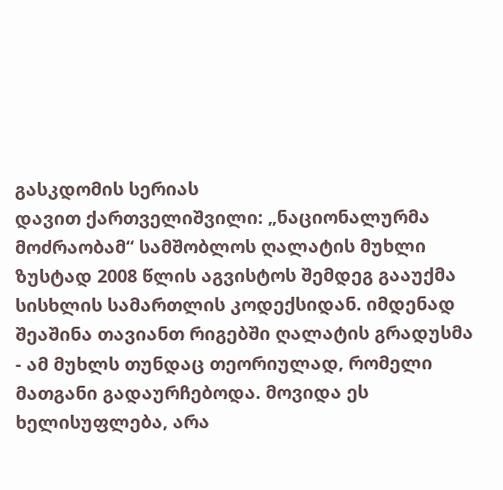გასკდომის სერიას
დავით ქართველიშვილი: „ნაციონალურმა მოძრაობამ“ სამშობლოს ღალატის მუხლი ზუსტად 2008 წლის აგვისტოს შემდეგ გააუქმა სისხლის სამართლის კოდექსიდან. იმდენად შეაშინა თავიანთ რიგებში ღალატის გრადუსმა - ამ მუხლს თუნდაც თეორიულად, რომელი მათგანი გადაურჩებოდა. მოვიდა ეს ხელისუფლება, არა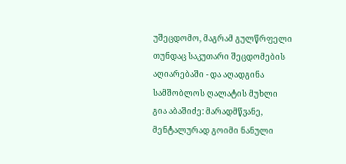უშეცდომო, მაგრამ გულწრფელი თუნდაც საკუთარი შეცდომების აღიარებაში - და აღადგინა სამშობლოს ღალატის მუხლი
გია აბაშიძე: მარადმწვანე, მენტალურად გოიმი ნანული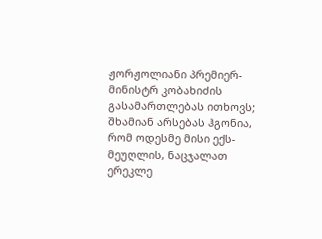ჟორჟოლიანი პრემიერ-მინისტრ კობახიძის გასამართლებას ითხოვს; შხამიან არსებას ჰგონია, რომ ოდესმე მისი ექს-მეუღლის, ნაცჯალათ ერეკლე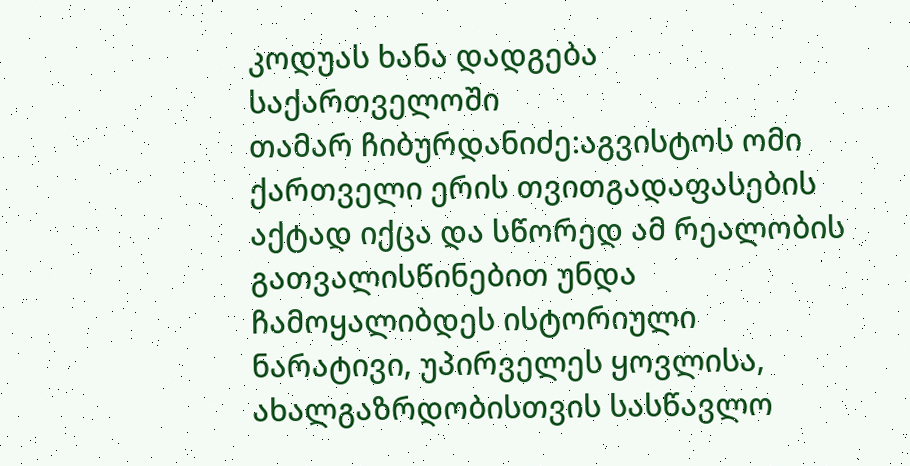კოდუას ხანა დადგება საქართველოში
თამარ ჩიბურდანიძე:აგვისტოს ომი ქართველი ერის თვითგადაფასების აქტად იქცა და სწორედ ამ რეალობის გათვალისწინებით უნდა ჩამოყალიბდეს ისტორიული ნარატივი, უპირველეს ყოვლისა, ახალგაზრდობისთვის სასწავლო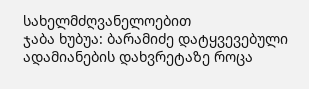სახელმძღვანელოებით
ჯაბა ხუბუა: ბარამიძე დატყვევებული ადამიანების დახვრეტაზე როცა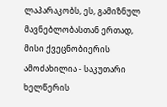ლაპარაკობს, ეს, გამიზნულ მავნებლობასთან ერთად, მისი ქვეცნობიერის ამოძახილია - საკუთარი ხელწერის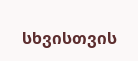სხვისთვის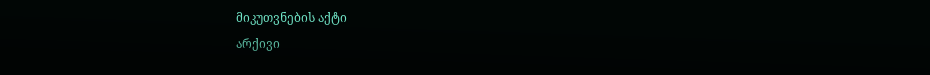მიკუთვნების აქტი
არქივი